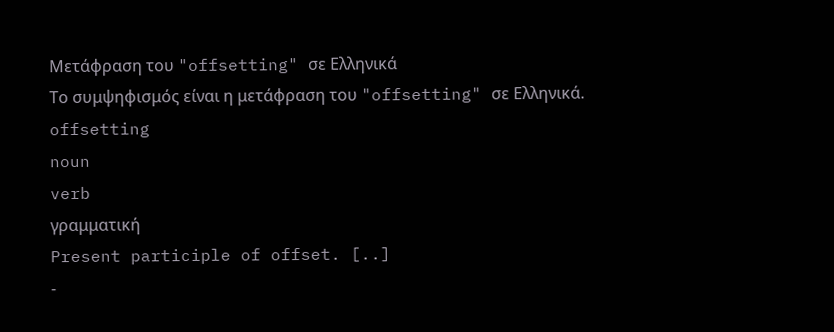Μετάφραση του "offsetting" σε Ελληνικά
Το συμψηφισμός είναι η μετάφραση του "offsetting" σε Ελληνικά.
offsetting
noun
verb
γραμματική
Present participle of offset. [..]
-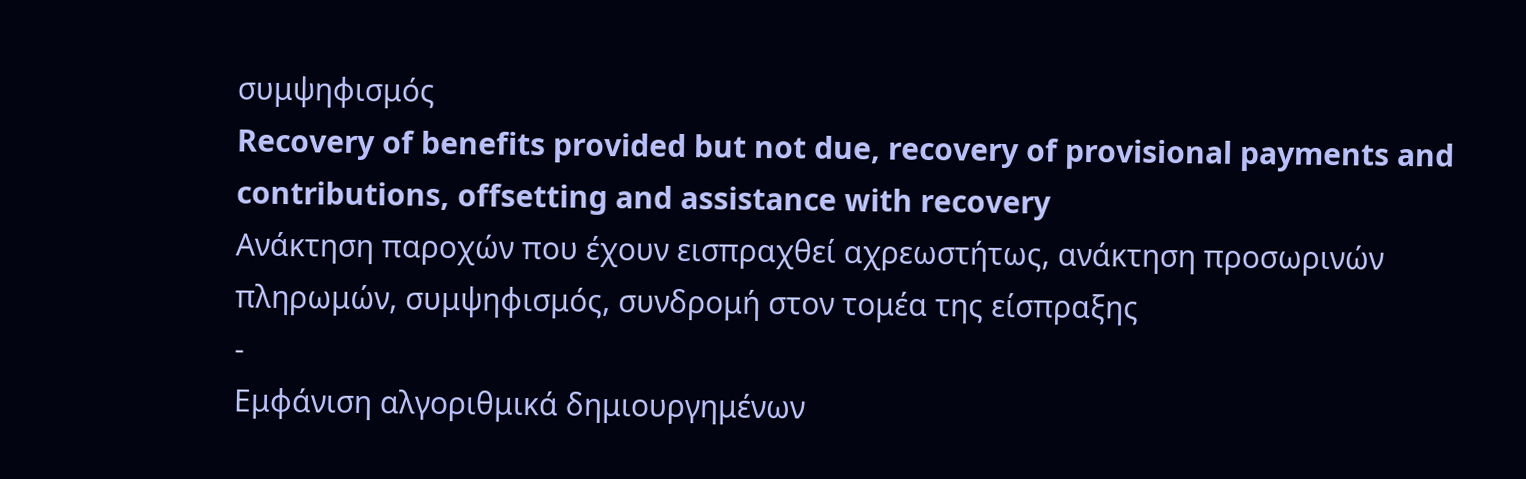συμψηφισμός
Recovery of benefits provided but not due, recovery of provisional payments and contributions, offsetting and assistance with recovery
Ανάκτηση παροχών που έχουν εισπραχθεί αχρεωστήτως, ανάκτηση προσωρινών πληρωμών, συμψηφισμός, συνδρομή στον τομέα της είσπραξης
-
Εμφάνιση αλγοριθμικά δημιουργημένων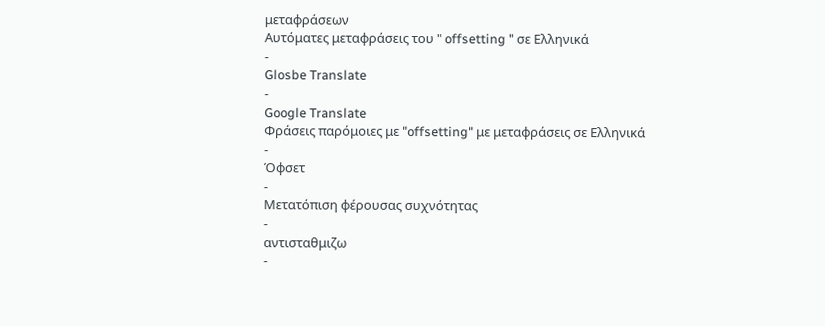μεταφράσεων
Αυτόματες μεταφράσεις του " offsetting " σε Ελληνικά
-
Glosbe Translate
-
Google Translate
Φράσεις παρόμοιες με "offsetting" με μεταφράσεις σε Ελληνικά
-
Όφσετ
-
Μετατόπιση φέρουσας συχνότητας
-
αντισταθμιζω
-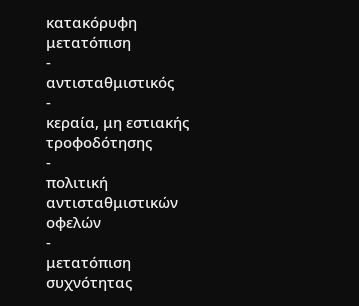κατακόρυφη μετατόπιση
-
αντισταθμιστικός
-
κεραία, μη εστιακής τροφοδότησης
-
πολιτική αντισταθμιστικών οφελών
-
μετατόπιση συχνότητας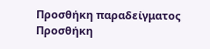Προσθήκη παραδείγματος
Προσθήκη